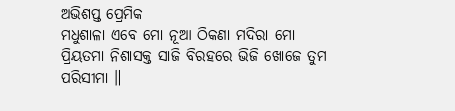ଅଭିଶପ୍ତ ପ୍ରେମିକ
ମଧୁଶାଳା ଏବେ ମୋ ନୂଆ ଠିକଣା ମଦିରା ମୋ ପ୍ରିୟତମା ନିଶାସକ୍ତ ସାଜି ବିରହରେ ଭିଜି ଖୋଜେ ତୁମ ପରିସୀମା ॥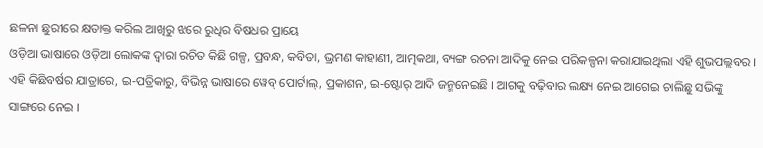ଛଳନା ଛୁରୀରେ କ୍ଷତାକ୍ତ କରିଲ ଆଖିରୁ ଝରେ ରୁଧିର ବିଷଧର ପ୍ରାୟେ
ଓଡ଼ିଆ ଭାଷାରେ ଓଡ଼ିଆ ଲୋକଙ୍କ ଦ୍ୱାରା ରଚିତ କିଛି ଗଳ୍ପ, ପ୍ରବନ୍ଧ, କବିତା, ଭ୍ରମଣ କାହାଣୀ, ଆତ୍ମକଥା, ବ୍ୟଙ୍ଗ ରଚନା ଆଦିକୁ ନେଇ ପରିକଳ୍ପନା କରାଯାଇଥିଲା ଏହି ଶୁଭପଲ୍ଲବର । ଏହି କିଛିବର୍ଷର ଯାତ୍ରାରେ, ଇ-ପତ୍ରିକାରୁ, ବିଭିନ୍ନ ଭାଷାରେ ୱେବ୍ ପୋର୍ଟାଲ୍, ପ୍ରକାଶନ, ଇ-ଷ୍ଟୋର୍ ଆଦି ଜନ୍ମନେଇଛି । ଆଗକୁ ବଢ଼ିବାର ଲକ୍ଷ୍ୟ ନେଇ ଆଗେଇ ଚାଲିଛୁ ସଭିଙ୍କୁ ସାଙ୍ଗରେ ନେଇ ।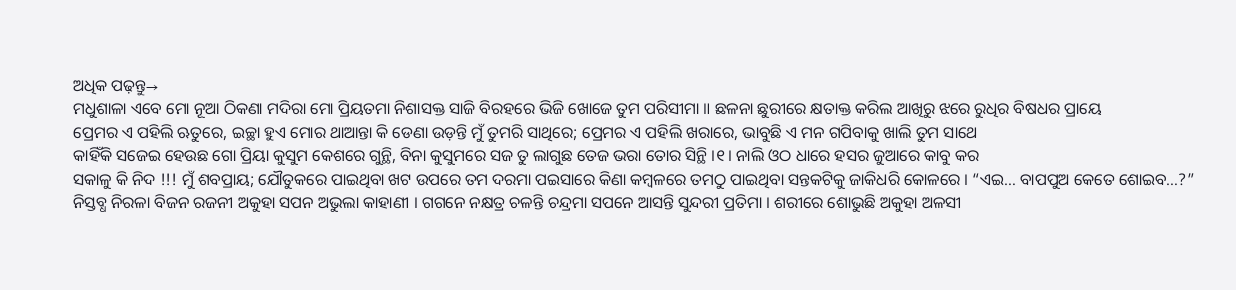ଅଧିକ ପଢ଼ନ୍ତୁ→
ମଧୁଶାଳା ଏବେ ମୋ ନୂଆ ଠିକଣା ମଦିରା ମୋ ପ୍ରିୟତମା ନିଶାସକ୍ତ ସାଜି ବିରହରେ ଭିଜି ଖୋଜେ ତୁମ ପରିସୀମା ॥ ଛଳନା ଛୁରୀରେ କ୍ଷତାକ୍ତ କରିଲ ଆଖିରୁ ଝରେ ରୁଧିର ବିଷଧର ପ୍ରାୟେ
ପ୍ରେମର ଏ ପହିଲି ଋତୁରେ, ଇଚ୍ଛା ହୁଏ ମୋର ଥାଆନ୍ତା କି ଡେଣା ଉଡ଼ନ୍ତି ମୁଁ ତୁମରି ସାଥିରେ; ପ୍ରେମର ଏ ପହିଲି ଖରାରେ, ଭାବୁଛି ଏ ମନ ଗପିବାକୁ ଖାଲି ତୁମ ସାଥେ
କାହିଁକି ସଜେଇ ହେଉଛ ଗୋ ପ୍ରିୟା କୁସୁମ କେଶରେ ଗୁନ୍ଥି, ବିନା କୁସୁମରେ ସଜ ତୁ ଲାଗୁଛ ତେଜ ଭରା ତୋର ସିନ୍ଥି ।୧। ନାଲି ଓଠ ଧାରେ ହସର ଜୁଆରେ କାବୁ କର
ସକାଳୁ କି ନିଦ !!! ମୁଁ ଶବପ୍ରାୟ; ଯୌତୁକରେ ପାଇଥିବା ଖଟ ଉପରେ ତମ ଦରମା ପଇସାରେ କିଣା କମ୍ବଳରେ ତମଠୁ ପାଇଥିବା ସନ୍ତକଟିକୁ ଜାକିଧରି କୋଳରେ । “ଏଇ… ବାପପୁଅ କେତେ ଶୋଇବ…?”
ନିସ୍ତବ୍ଧ ନିରଳା ବିଜନ ରଜନୀ ଅକୁହା ସପନ ଅଭୁଲା କାହାଣୀ । ଗଗନେ ନକ୍ଷତ୍ର ଚଳନ୍ତି ଚନ୍ଦ୍ରମା ସପନେ ଆସନ୍ତି ସୁନ୍ଦରୀ ପ୍ରତିମା । ଶରୀରେ ଶୋଭୁଛି ଅକୁହା ଅଳସୀ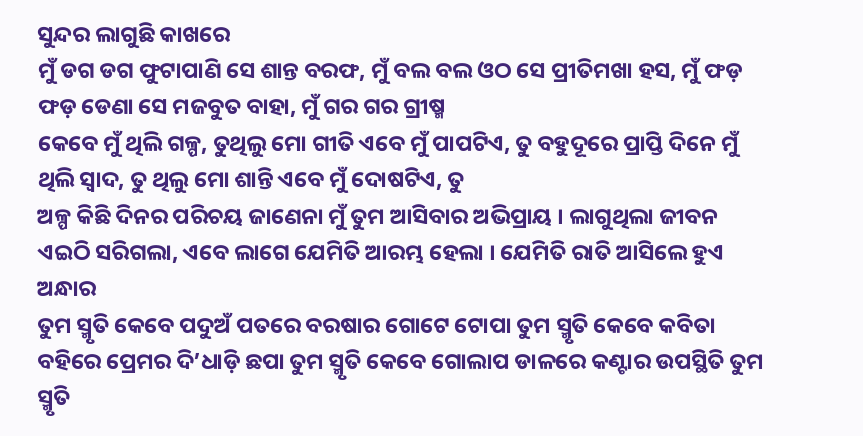ସୁନ୍ଦର ଲାଗୁଛି କାଖରେ
ମୁଁ ଡଗ ଡଗ ଫୁଟାପାଣି ସେ ଶାନ୍ତ ବରଫ, ମୁଁ ବଲ ବଲ ଓଠ ସେ ପ୍ରୀତିମଖା ହସ, ମୁଁ ଫଡ଼ ଫଡ଼ ଡେଣା ସେ ମଜବୁତ ବାହା, ମୁଁ ଗର ଗର ଗ୍ରୀଷ୍ମ
କେବେ ମୁଁ ଥିଲି ଗଳ୍ପ, ତୁଥିଲୁ ମୋ ଗୀତି ଏବେ ମୁଁ ପାପଟିଏ, ତୁ ବହୁଦୂରେ ପ୍ରାପ୍ତି ଦିନେ ମୁଁ ଥିଲି ସ୍ୱାଦ, ତୁ ଥିଲୁ ମୋ ଶାନ୍ତି ଏବେ ମୁଁ ଦୋଷଟିଏ, ତୁ
ଅଳ୍ପ କିଛି ଦିନର ପରିଚୟ ଜାଣେନା ମୁଁ ତୁମ ଆସିବାର ଅଭିପ୍ରାୟ । ଲାଗୁଥିଲା ଜୀବନ ଏଇଠି ସରିଗଲା, ଏବେ ଲାଗେ ଯେମିତି ଆରମ୍ଭ ହେଲା । ଯେମିତି ରାତି ଆସିଲେ ହୁଏ ଅନ୍ଧାର
ତୁମ ସ୍ମୃତି କେବେ ପଦୁଅଁ ପତରେ ବରଷାର ଗୋଟେ ଟୋପା ତୁମ ସ୍ମୃତି କେବେ କବିତା ବହିରେ ପ୍ରେମର ଦି’ଧାଡ଼ି ଛପା ତୁମ ସ୍ମୃତି କେବେ ଗୋଲାପ ଡାଳରେ କଣ୍ଟାର ଉପସ୍ଥିତି ତୁମ ସ୍ମୃତି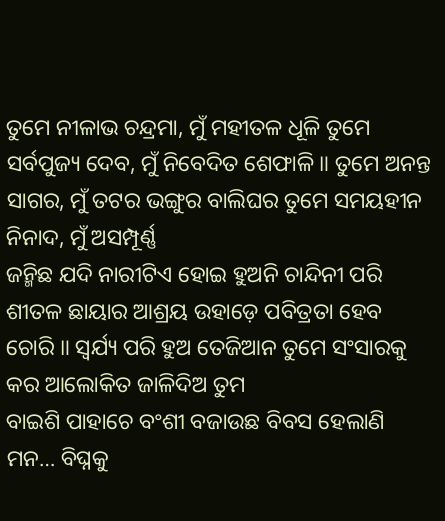ତୁମେ ନୀଳାଭ ଚନ୍ଦ୍ରମା, ମୁଁ ମହୀତଳ ଧୂଳି ତୁମେ ସର୍ବପୁଜ୍ୟ ଦେବ, ମୁଁ ନିବେଦିତ ଶେଫାଳି ॥ ତୁମେ ଅନନ୍ତ ସାଗର, ମୁଁ ତଟର ଭଙ୍ଗୁର ବାଲିଘର ତୁମେ ସମୟହୀନ ନିନାଦ, ମୁଁ ଅସମ୍ପୂର୍ଣ୍ଣ
ଜନ୍ମିଛ ଯଦି ନାରୀଟିଏ ହୋଇ ହୁଅନି ଚାନ୍ଦିନୀ ପରି ଶୀତଳ ଛାୟାର ଆଶ୍ରୟ ଉହାଡ଼େ ପବିତ୍ରତା ହେବ ଚୋରି ॥ ସ୍ଵର୍ଯ୍ୟ ପରି ହୁଅ ତେଜିଆନ ତୁମେ ସଂସାରକୁ କର ଆଲୋକିତ ଜାଳିଦିଅ ତୁମ
ବାଇଶି ପାହାଚେ ବଂଶୀ ବଜାଉଛ ବିବସ ହେଲାଣି ମନ… ବିଘ୍ନକୁ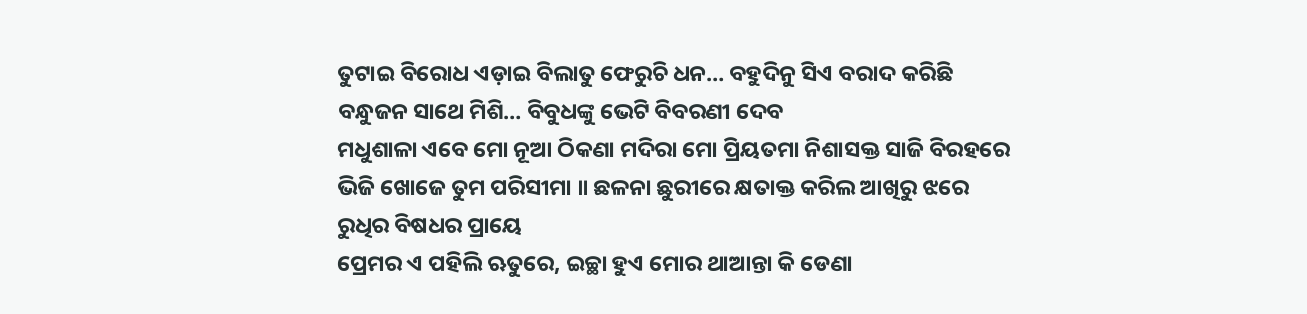ତୁଟାଇ ବିରୋଧ ଏଡ଼ାଇ ବିଲାତୁ ଫେରୁଚି ଧନ… ବହୁଦିନୁ ସିଏ ବରାଦ କରିଛି ବନ୍ଧୁଜନ ସାଥେ ମିଶି… ବିବୁଧଙ୍କୁ ଭେଟି ବିବରଣୀ ଦେବ
ମଧୁଶାଳା ଏବେ ମୋ ନୂଆ ଠିକଣା ମଦିରା ମୋ ପ୍ରିୟତମା ନିଶାସକ୍ତ ସାଜି ବିରହରେ ଭିଜି ଖୋଜେ ତୁମ ପରିସୀମା ॥ ଛଳନା ଛୁରୀରେ କ୍ଷତାକ୍ତ କରିଲ ଆଖିରୁ ଝରେ ରୁଧିର ବିଷଧର ପ୍ରାୟେ
ପ୍ରେମର ଏ ପହିଲି ଋତୁରେ, ଇଚ୍ଛା ହୁଏ ମୋର ଥାଆନ୍ତା କି ଡେଣା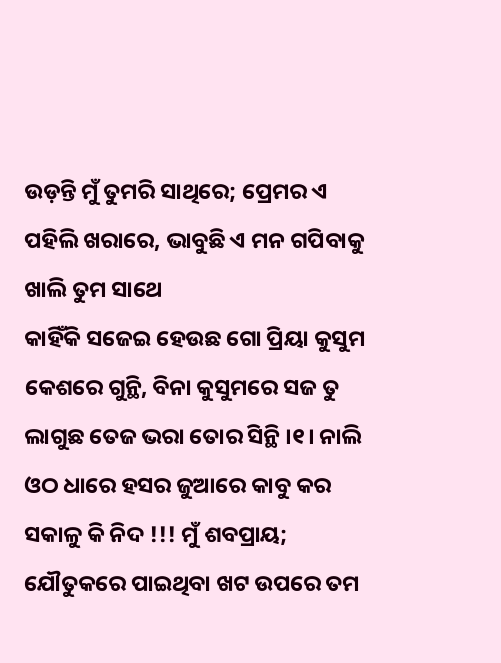ଉଡ଼ନ୍ତି ମୁଁ ତୁମରି ସାଥିରେ; ପ୍ରେମର ଏ ପହିଲି ଖରାରେ, ଭାବୁଛି ଏ ମନ ଗପିବାକୁ ଖାଲି ତୁମ ସାଥେ
କାହିଁକି ସଜେଇ ହେଉଛ ଗୋ ପ୍ରିୟା କୁସୁମ କେଶରେ ଗୁନ୍ଥି, ବିନା କୁସୁମରେ ସଜ ତୁ ଲାଗୁଛ ତେଜ ଭରା ତୋର ସିନ୍ଥି ।୧। ନାଲି ଓଠ ଧାରେ ହସର ଜୁଆରେ କାବୁ କର
ସକାଳୁ କି ନିଦ !!! ମୁଁ ଶବପ୍ରାୟ; ଯୌତୁକରେ ପାଇଥିବା ଖଟ ଉପରେ ତମ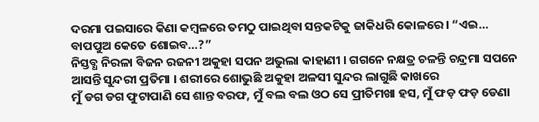ଦରମା ପଇସାରେ କିଣା କମ୍ବଳରେ ତମଠୁ ପାଇଥିବା ସନ୍ତକଟିକୁ ଜାକିଧରି କୋଳରେ । “ଏଇ… ବାପପୁଅ କେତେ ଶୋଇବ…?”
ନିସ୍ତବ୍ଧ ନିରଳା ବିଜନ ରଜନୀ ଅକୁହା ସପନ ଅଭୁଲା କାହାଣୀ । ଗଗନେ ନକ୍ଷତ୍ର ଚଳନ୍ତି ଚନ୍ଦ୍ରମା ସପନେ ଆସନ୍ତି ସୁନ୍ଦରୀ ପ୍ରତିମା । ଶରୀରେ ଶୋଭୁଛି ଅକୁହା ଅଳସୀ ସୁନ୍ଦର ଲାଗୁଛି କାଖରେ
ମୁଁ ଡଗ ଡଗ ଫୁଟାପାଣି ସେ ଶାନ୍ତ ବରଫ, ମୁଁ ବଲ ବଲ ଓଠ ସେ ପ୍ରୀତିମଖା ହସ, ମୁଁ ଫଡ଼ ଫଡ଼ ଡେଣା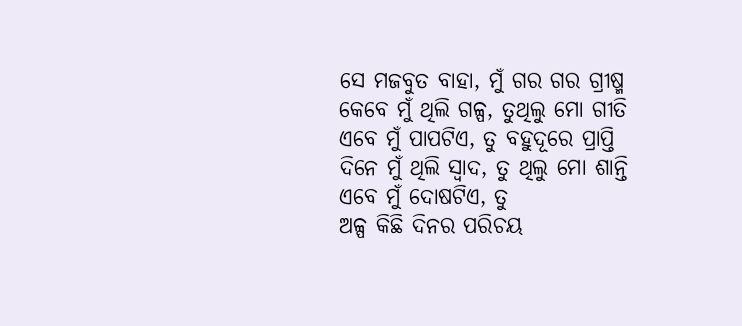ସେ ମଜବୁତ ବାହା, ମୁଁ ଗର ଗର ଗ୍ରୀଷ୍ମ
କେବେ ମୁଁ ଥିଲି ଗଳ୍ପ, ତୁଥିଲୁ ମୋ ଗୀତି ଏବେ ମୁଁ ପାପଟିଏ, ତୁ ବହୁଦୂରେ ପ୍ରାପ୍ତି ଦିନେ ମୁଁ ଥିଲି ସ୍ୱାଦ, ତୁ ଥିଲୁ ମୋ ଶାନ୍ତି ଏବେ ମୁଁ ଦୋଷଟିଏ, ତୁ
ଅଳ୍ପ କିଛି ଦିନର ପରିଚୟ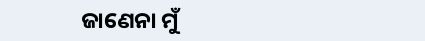ଜାଣେନା ମୁଁ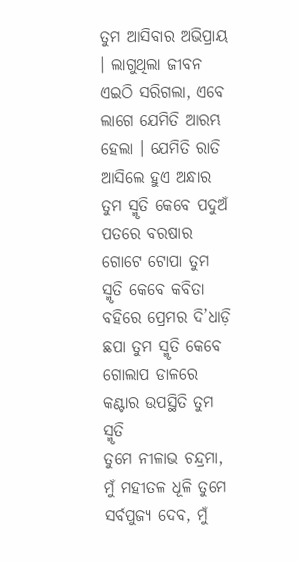ତୁମ ଆସିବାର ଅଭିପ୍ରାୟ । ଲାଗୁଥିଲା ଜୀବନ ଏଇଠି ସରିଗଲା, ଏବେ ଲାଗେ ଯେମିତି ଆରମ୍ଭ ହେଲା । ଯେମିତି ରାତି ଆସିଲେ ହୁଏ ଅନ୍ଧାର
ତୁମ ସ୍ମୃତି କେବେ ପଦୁଅଁ ପତରେ ବରଷାର ଗୋଟେ ଟୋପା ତୁମ ସ୍ମୃତି କେବେ କବିତା ବହିରେ ପ୍ରେମର ଦି’ଧାଡ଼ି ଛପା ତୁମ ସ୍ମୃତି କେବେ ଗୋଲାପ ଡାଳରେ କଣ୍ଟାର ଉପସ୍ଥିତି ତୁମ ସ୍ମୃତି
ତୁମେ ନୀଳାଭ ଚନ୍ଦ୍ରମା, ମୁଁ ମହୀତଳ ଧୂଳି ତୁମେ ସର୍ବପୁଜ୍ୟ ଦେବ, ମୁଁ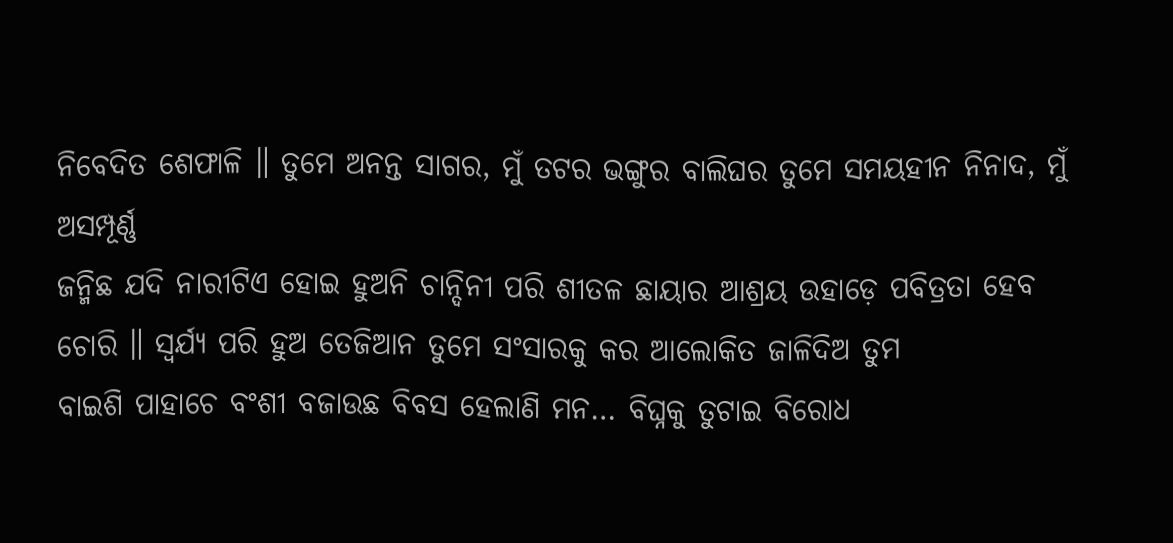ନିବେଦିତ ଶେଫାଳି ॥ ତୁମେ ଅନନ୍ତ ସାଗର, ମୁଁ ତଟର ଭଙ୍ଗୁର ବାଲିଘର ତୁମେ ସମୟହୀନ ନିନାଦ, ମୁଁ ଅସମ୍ପୂର୍ଣ୍ଣ
ଜନ୍ମିଛ ଯଦି ନାରୀଟିଏ ହୋଇ ହୁଅନି ଚାନ୍ଦିନୀ ପରି ଶୀତଳ ଛାୟାର ଆଶ୍ରୟ ଉହାଡ଼େ ପବିତ୍ରତା ହେବ ଚୋରି ॥ ସ୍ଵର୍ଯ୍ୟ ପରି ହୁଅ ତେଜିଆନ ତୁମେ ସଂସାରକୁ କର ଆଲୋକିତ ଜାଳିଦିଅ ତୁମ
ବାଇଶି ପାହାଚେ ବଂଶୀ ବଜାଉଛ ବିବସ ହେଲାଣି ମନ… ବିଘ୍ନକୁ ତୁଟାଇ ବିରୋଧ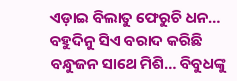ଏଡ଼ାଇ ବିଲାତୁ ଫେରୁଚି ଧନ… ବହୁଦିନୁ ସିଏ ବରାଦ କରିଛି ବନ୍ଧୁଜନ ସାଥେ ମିଶି… ବିବୁଧଙ୍କୁ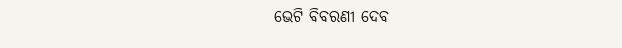ଭେଟି ବିବରଣୀ ଦେବ